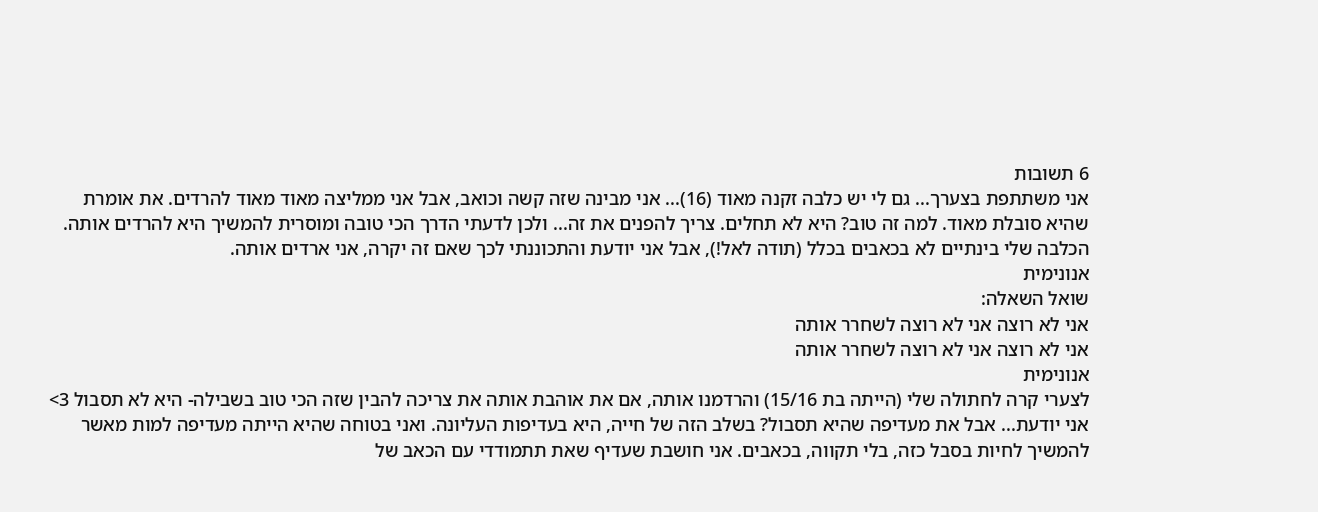6 תשובות
אני משתתפת בצערך... גם לי יש כלבה זקנה מאוד (16)... אני מבינה שזה קשה וכואב, אבל אני ממליצה מאוד מאוד להרדים. את אומרת שהיא סובלת מאוד. למה זה טוב? היא לא תחלים. צריך להפנים את זה... ולכן לדעתי הדרך הכי טובה ומוסרית להמשיך היא להרדים אותה. הכלבה שלי בינתיים לא בכאבים בכלל (תודה לאל!), אבל אני יודעת והתכוננתי לכך שאם זה יקרה, אני ארדים אותה.
אנונימית
שואל השאלה:
אני לא רוצה אני לא רוצה לשחרר אותה
אני לא רוצה אני לא רוצה לשחרר אותה
אנונימית
לצערי קרה לחתולה שלי (הייתה בת 15/16) והרדמנו אותה, אם את אוהבת אותה את צריכה להבין שזה הכי טוב בשבילה- היא לא תסבול 3>
אני יודעת... אבל את מעדיפה שהיא תסבול? בשלב הזה של חייה, היא בעדיפות העליונה. ואני בטוחה שהיא הייתה מעדיפה למות מאשר להמשיך לחיות בסבל כזה, בלי תקווה, בכאבים. אני חושבת שעדיף שאת תתמודדי עם הכאב של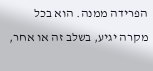הפרידה ממנה. הוא בכל מקרה יגיע, בשלב זה או אחר,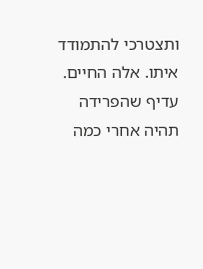ותצטרכי להתמודד איתו. אלה החיים. עדיף שהפרידה תהיה אחרי כמה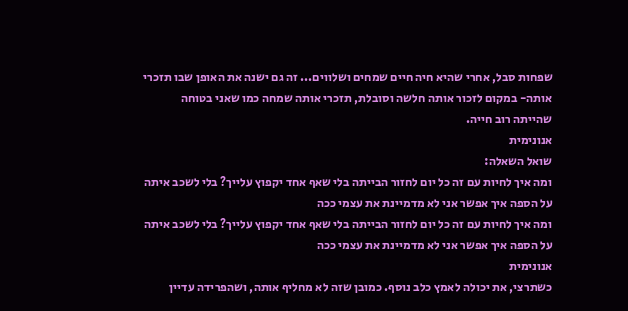שפחות סבל, אחרי שהיא חיה חיים שמחים ושלווים... זה גם ישנה את האופן שבו תזכרי אותה- במקום לזכור אותה חלשה וסובלת, תזכרי אותה שמחה כמו שאני בטוחה שהייתה רוב חייה.
אנונימית
שואל השאלה:
ומה איך לחיות עם זה כל יום לחזור הבייתה בלי שאף אחד יקפוץ עלייך? בלי לשכב איתה על הספה איך אפשר אני לא מדמיינת את עצמי ככה
ומה איך לחיות עם זה כל יום לחזור הבייתה בלי שאף אחד יקפוץ עלייך? בלי לשכב איתה על הספה איך אפשר אני לא מדמיינת את עצמי ככה
אנונימית
כשתרצי, את יכולה לאמץ כלב נוסף. כמובן שזה לא מחליף אותה, ושהפרידה עדיין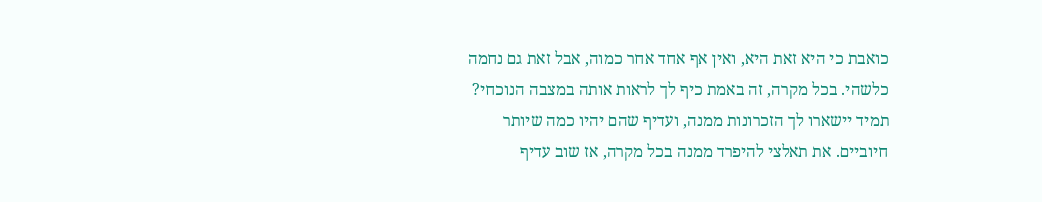כואבת כי היא זאת היא, ואין אף אחד אחר כמוה, אבל זאת גם נחמה כלשהי. בכל מקרה, זה באמת כיף לך לראות אותה במצבה הנוכחי? תמיד יישארו לך הזכרונות ממנה, ועדיף שהם יהיו כמה שיותר חיוביים. את תאלצי להיפרד ממנה בכל מקרה, אז שוב עדיף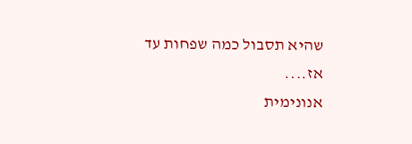שהיא תסבול כמה שפחות עד אז....
אנונימית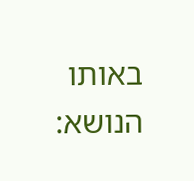באותו הנושא: